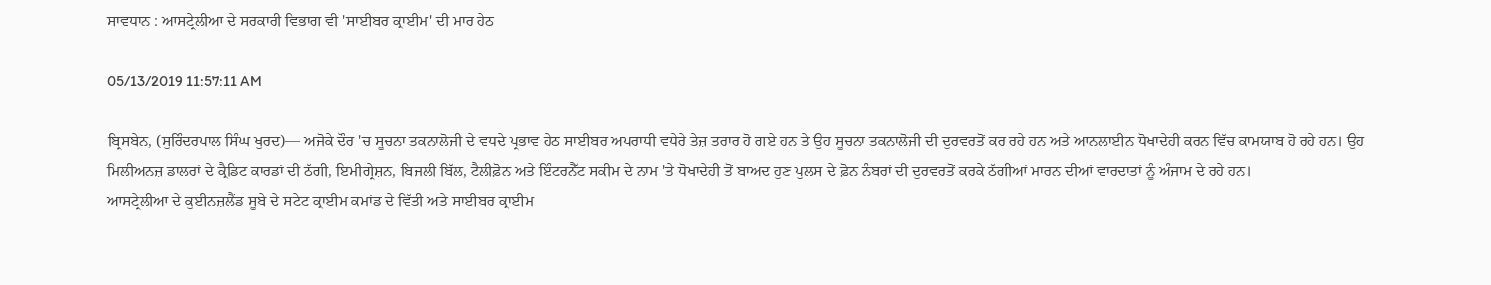ਸਾਵਧਾਨ : ਆਸਟ੍ਰੇਲੀਆ ਦੇ ਸਰਕਾਰੀ ਵਿਭਾਗ ਵੀ 'ਸਾਈਬਰ ਕ੍ਰਾਈਮ' ਦੀ ਮਾਰ ਹੇਠ

05/13/2019 11:57:11 AM

ਬ੍ਰਿਸਬੇਨ, (ਸੁਰਿੰਦਰਪਾਲ ਸਿੰਘ ਖੁਰਦ)— ਅਜੋਕੇ ਦੌਰ 'ਚ ਸੂਚਨਾ ਤਕਨਾਲੋਜੀ ਦੇ ਵਧਦੇ ਪ੍ਰਭਾਵ ਹੇਠ ਸਾਈਬਰ ਅਪਰਾਧੀ ਵਧੇਰੇ ਤੇਜ਼ ਤਰਾਰ ਹੋ ਗਏ ਹਨ ਤੇ ਉਹ ਸੂਚਨਾ ਤਕਨਾਲੋਜੀ ਦੀ ਦੁਰਵਰਤੋਂ ਕਰ ਰਹੇ ਹਨ ਅਤੇ ਆਨਲਾਈਨ ਧੋਖਾਦੇਹੀ ਕਰਨ ਵਿੱਚ ਕਾਮਯਾਬ ਹੋ ਰਹੇ ਹਨ। ਉਹ ਮਿਲੀਅਨਜ਼ ਡਾਲਰਾਂ ਦੇ ਕ੍ਰੈਡਿਟ ਕਾਰਡਾਂ ਦੀ ਠੱਗੀ, ਇਮੀਗ੍ਰੇਸ਼ਨ, ਬਿਜਲੀ ਬਿੱਲ, ਟੈਲੀਫ਼ੋਨ ਅਤੇ ਇੰਟਰਨੈੱਟ ਸਕੀਮ ਦੇ ਨਾਮ 'ਤੇ ਧੋਖਾਦੇਹੀ ਤੋਂ ਬਾਅਦ ਹੁਣ ਪੁਲਸ ਦੇ ਫ਼ੋਨ ਨੰਬਰਾਂ ਦੀ ਦੁਰਵਰਤੋਂ ਕਰਕੇ ਠੱਗੀਆਂ ਮਾਰਨ ਦੀਆਂ ਵਾਰਦਾਤਾਂ ਨੂੰ ਅੰਜਾਮ ਦੇ ਰਹੇ ਹਨ।
ਆਸਟ੍ਰੇਲੀਆ ਦੇ ਕੁਈਨਜ਼ਲੈਂਡ ਸੂਬੇ ਦੇ ਸਟੇਟ ਕ੍ਰਾਈਮ ਕਮਾਂਡ ਦੇ ਵਿੱਤੀ ਅਤੇ ਸਾਈਬਰ ਕ੍ਰਾਈਮ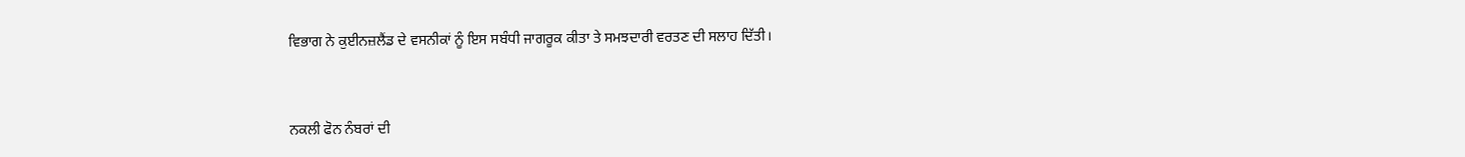ਵਿਭਾਗ ਨੇ ਕੁਈਨਜ਼ਲੈਂਡ ਦੇ ਵਸਨੀਕਾਂ ਨੂੰ ਇਸ ਸਬੰਧੀ ਜਾਗਰੂਕ ਕੀਤਾ ਤੇ ਸਮਝਦਾਰੀ ਵਰਤਣ ਦੀ ਸਲਾਹ ਦਿੱਤੀ।


ਨਕਲੀ ਫੋਨ ਨੰਬਰਾਂ ਦੀ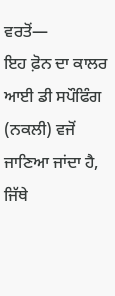ਵਰਤੋਂ—
ਇਹ ਫ਼ੋਨ ਦਾ ਕਾਲਰ ਆਈ ਡੀ ਸਪੌਫਿੰਗ (ਨਕਲੀ) ਵਜੋਂ ਜਾਣਿਆ ਜਾਂਦਾ ਹੈ, ਜਿੱਥੇ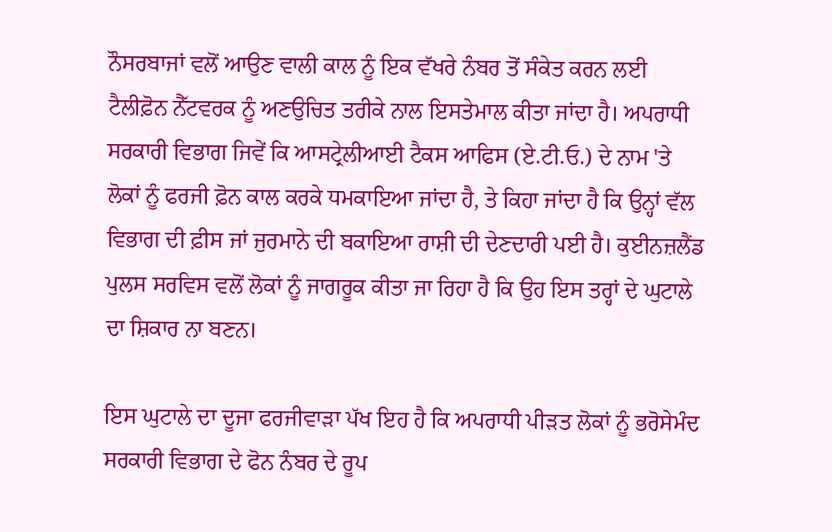ਨੌਸਰਬਾਜਾਂ ਵਲੋਂ ਆਉਣ ਵਾਲੀ ਕਾਲ ਨੂੰ ਇਕ ਵੱਖਰੇ ਨੰਬਰ ਤੋਂ ਸੰਕੇਤ ਕਰਨ ਲਈ ਟੈਲੀਫ਼ੋਨ ਨੈੱਟਵਰਕ ਨੂੰ ਅਣਉਚਿਤ ਤਰੀਕੇ ਨਾਲ ਇਸਤੇਮਾਲ ਕੀਤਾ ਜਾਂਦਾ ਹੈ। ਅਪਰਾਧੀ ਸਰਕਾਰੀ ਵਿਭਾਗ ਜਿਵੇਂ ਕਿ ਆਸਟ੍ਰੇਲੀਆਈ ਟੈਕਸ ਆਫਿਸ (ਏ.ਟੀ.ਓ.) ਦੇ ਨਾਮ 'ਤੇ  ਲੋਕਾਂ ਨੂੰ ਫਰਜੀ ਫ਼ੋਨ ਕਾਲ ਕਰਕੇ ਧਮਕਾਇਆ ਜਾਂਦਾ ਹੈ, ਤੇ ਕਿਹਾ ਜਾਂਦਾ ਹੈ ਕਿ ਉਨ੍ਹਾਂ ਵੱਲ ਵਿਭਾਗ ਦੀ ਫ਼ੀਸ ਜਾਂ ਜੁਰਮਾਨੇ ਦੀ ਬਕਾਇਆ ਰਾਸ਼ੀ ਦੀ ਦੇਣਦਾਰੀ ਪਈ ਹੈ। ਕੁਈਨਜ਼ਲੈਂਡ ਪੁਲਸ ਸਰਵਿਸ ਵਲੋਂ ਲੋਕਾਂ ਨੂੰ ਜਾਗਰੂਕ ਕੀਤਾ ਜਾ ਰਿਹਾ ਹੈ ਕਿ ਉਹ ਇਸ ਤਰ੍ਹਾਂ ਦੇ ਘੁਟਾਲੇ ਦਾ ਸ਼ਿਕਾਰ ਨਾ ਬਣਨ।

ਇਸ ਘੁਟਾਲੇ ਦਾ ਦੂਜਾ ਫਰਜੀਵਾੜਾ ਪੱਖ ਇਹ ਹੈ ਕਿ ਅਪਰਾਧੀ ਪੀੜਤ ਲੋਕਾਂ ਨੂੰ ਭਰੋਸੇਮੰਦ ਸਰਕਾਰੀ ਵਿਭਾਗ ਦੇ ਫੋਨ ਨੰਬਰ ਦੇ ਰੂਪ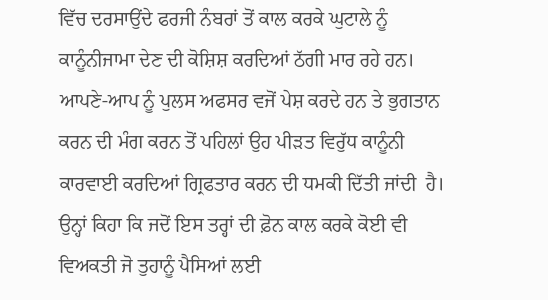ਵਿੱਚ ਦਰਸਾਉਂਦੇ ਫਰਜੀ ਨੰਬਰਾਂ ਤੋਂ ਕਾਲ ਕਰਕੇ ਘੁਟਾਲੇ ਨੂੰ ਕਾਨੂੰਨੀਜਾਮਾ ਦੇਣ ਦੀ ਕੋਸ਼ਿਸ਼ ਕਰਦਿਆਂ ਠੱਗੀ ਮਾਰ ਰਹੇ ਹਨ। ਆਪਣੇ-ਆਪ ਨੂੰ ਪੁਲਸ ਅਫਸਰ ਵਜੋਂ ਪੇਸ਼ ਕਰਦੇ ਹਨ ਤੇ ਭੁਗਤਾਨ ਕਰਨ ਦੀ ਮੰਗ ਕਰਨ ਤੋਂ ਪਹਿਲਾਂ ਉਹ ਪੀੜਤ ਵਿਰੁੱਧ ਕਾਨੂੰਨੀ ਕਾਰਵਾਈ ਕਰਦਿਆਂ ਗ੍ਰਿਫਤਾਰ ਕਰਨ ਦੀ ਧਮਕੀ ਦਿੱਤੀ ਜਾਂਦੀ  ਹੈ। ਉਨ੍ਹਾਂ ਕਿਹਾ ਕਿ ਜਦੋਂ ਇਸ ਤਰ੍ਹਾਂ ਦੀ ਫ਼ੋਨ ਕਾਲ ਕਰਕੇ ਕੋਈ ਵੀ ਵਿਅਕਤੀ ਜੋ ਤੁਹਾਨੂੰ ਪੈਸਿਆਂ ਲਈ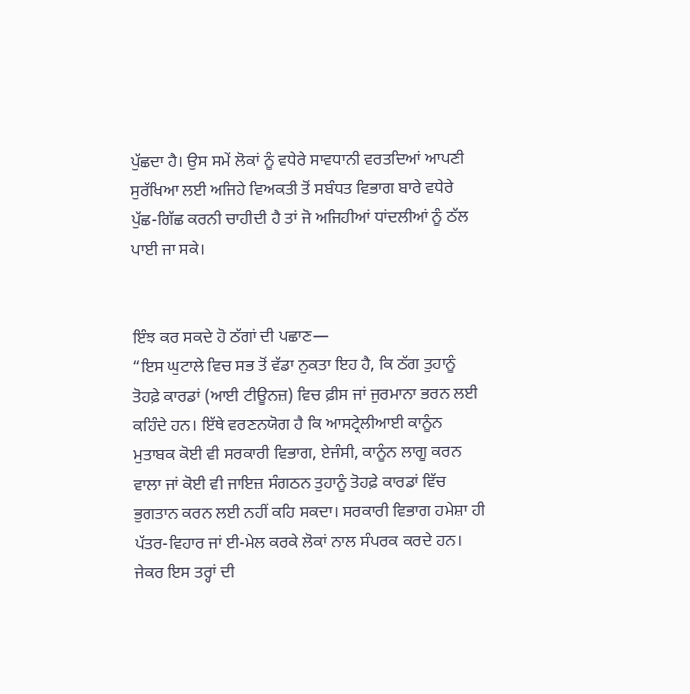ਪੁੱਛਦਾ ਹੈ। ਉਸ ਸਮੇਂ ਲੋਕਾਂ ਨੂੰ ਵਧੇਰੇ ਸਾਵਧਾਨੀ ਵਰਤਦਿਆਂ ਆਪਣੀ ਸੁਰੱਖਿਆ ਲਈ ਅਜਿਹੇ ਵਿਅਕਤੀ ਤੋਂ ਸਬੰਧਤ ਵਿਭਾਗ ਬਾਰੇ ਵਧੇਰੇ ਪੁੱਛ-ਗਿੱਛ ਕਰਨੀ ਚਾਹੀਦੀ ਹੈ ਤਾਂ ਜੋ ਅਜਿਹੀਆਂ ਧਾਂਦਲੀਆਂ ਨੂੰ ਠੱਲ ਪਾਈ ਜਾ ਸਕੇ।


ਇੰਝ ਕਰ ਸਕਦੇ ਹੋ ਠੱਗਾਂ ਦੀ ਪਛਾਣ—
“ਇਸ ਘੁਟਾਲੇ ਵਿਚ ਸਭ ਤੋਂ ਵੱਡਾ ਨੁਕਤਾ ਇਹ ਹੈ, ਕਿ ਠੱਗ ਤੁਹਾਨੂੰ ਤੋਹਫ਼ੇ ਕਾਰਡਾਂ (ਆਈ ਟੀਊਨਜ਼) ਵਿਚ ਫ਼ੀਸ ਜਾਂ ਜੁਰਮਾਨਾ ਭਰਨ ਲਈ ਕਹਿੰਦੇ ਹਨ। ਇੱਥੇ ਵਰਣਨਯੋਗ ਹੈ ਕਿ ਆਸਟ੍ਰੇਲੀਆਈ ਕਾਨੂੰਨ ਮੁਤਾਬਕ ਕੋਈ ਵੀ ਸਰਕਾਰੀ ਵਿਭਾਗ, ਏਜੰਸੀ, ਕਾਨੂੰਨ ਲਾਗੂ ਕਰਨ ਵਾਲਾ ਜਾਂ ਕੋਈ ਵੀ ਜਾਇਜ਼ ਸੰਗਠਨ ਤੁਹਾਨੂੰ ਤੋਹਫ਼ੇ ਕਾਰਡਾਂ ਵਿੱਚ ਭੁਗਤਾਨ ਕਰਨ ਲਈ ਨਹੀਂ ਕਹਿ ਸਕਦਾ। ਸਰਕਾਰੀ ਵਿਭਾਗ ਹਮੇਸ਼ਾ ਹੀ ਪੱਤਰ-ਵਿਹਾਰ ਜਾਂ ਈ-ਮੇਲ ਕਰਕੇ ਲੋਕਾਂ ਨਾਲ ਸੰਪਰਕ ਕਰਦੇ ਹਨ। ਜੇਕਰ ਇਸ ਤਰ੍ਹਾਂ ਦੀ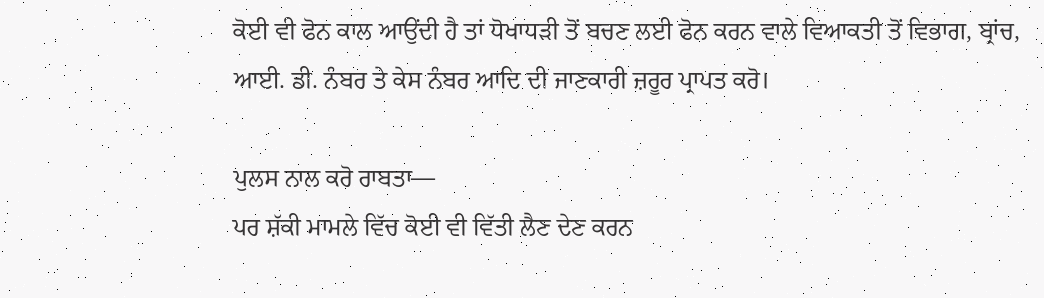ਕੋਈ ਵੀ ਫੋਨ ਕਾਲ ਆਉਂਦੀ ਹੈ ਤਾਂ ਧੋਖਾਧੜੀ ਤੋਂ ਬਚਣ ਲਈ ਫੋਨ ਕਰਨ ਵਾਲੇ ਵਿਆਕਤੀ ਤੋਂ ਵਿਭਾਗ, ਬ੍ਰਾਂਚ, ਆਈ. ਡੀ. ਨੰਬਰ ਤੇ ਕੇਸ ਨੰਬਰ ਆਦਿ ਦੀ ਜਾਣਕਾਰੀ ਜ਼ਰੂਰ ਪ੍ਰਾਪਤ ਕਰੋ।

ਪੁਲਸ ਨਾਲ ਕਰੋ ਰਾਬਤਾ—
ਪਰ ਸ਼ੱਕੀ ਮਾਮਲੇ ਵਿੱਚ ਕੋਈ ਵੀ ਵਿੱਤੀ ਲੈਣ ਦੇਣ ਕਰਨ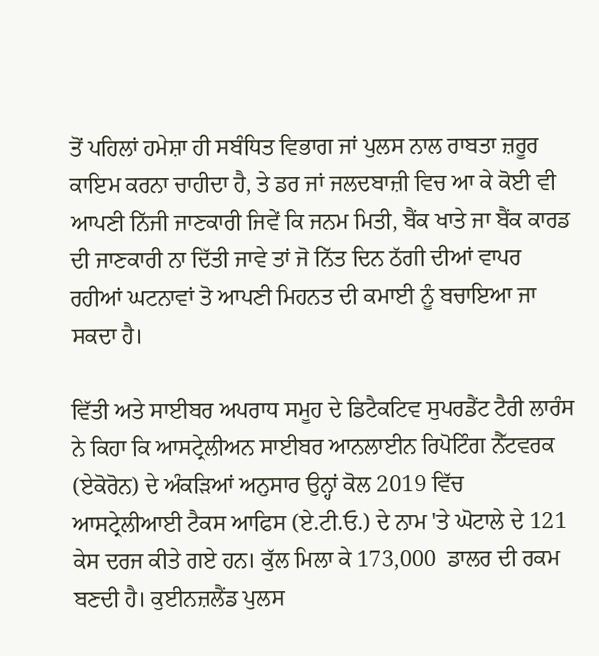ਤੋਂ ਪਹਿਲਾਂ ਹਮੇਸ਼ਾ ਹੀ ਸਬੰਧਿਤ ਵਿਭਾਗ ਜਾਂ ਪੁਲਸ ਨਾਲ ਰਾਬਤਾ ਜ਼ਰੂਰ ਕਾਇਮ ਕਰਨਾ ਚਾਹੀਦਾ ਹੈ, ਤੇ ਡਰ ਜਾਂ ਜਲਦਬਾਜ਼ੀ ਵਿਚ ਆ ਕੇ ਕੋਈ ਵੀ ਆਪਣੀ ਨਿੱਜੀ ਜਾਣਕਾਰੀ ਜਿਵੇਂ ਕਿ ਜਨਮ ਮਿਤੀ, ਬੈਂਕ ਖਾਤੇ ਜਾ ਬੈਂਕ ਕਾਰਡ ਦੀ ਜਾਣਕਾਰੀ ਨਾ ਦਿੱਤੀ ਜਾਵੇ ਤਾਂ ਜੋ ਨਿੱਤ ਦਿਨ ਠੱਗੀ ਦੀਆਂ ਵਾਪਰ ਰਹੀਆਂ ਘਟਨਾਵਾਂ ਤੋ ਆਪਣੀ ਮਿਹਨਤ ਦੀ ਕਮਾਈ ਨੂੰ ਬਚਾਇਆ ਜਾ ਸਕਦਾ ਹੈ।

ਵਿੱਤੀ ਅਤੇ ਸਾਈਬਰ ਅਪਰਾਧ ਸਮੂਹ ਦੇ ਡਿਟੈਕਟਿਵ ਸੁਪਰਡੈਂਟ ਟੈਰੀ ਲਾਰੰਸ ਨੇ ਕਿਹਾ ਕਿ ਆਸਟ੍ਰੇਲੀਅਨ ਸਾਈਬਰ ਆਨਲਾਈਨ ਰਿਪੋਟਿੰਗ ਨੈੱਟਵਰਕ (ਏਕੋਰੋਨ) ਦੇ ਅੰਕੜਿਆਂ ਅਨੁਸਾਰ ਉਨ੍ਹਾਂ ਕੋਲ 2019 ਵਿੱਚ ਆਸਟ੍ਰੇਲੀਆਈ ਟੈਕਸ ਆਫਿਸ (ਏ.ਟੀ.ਓ.) ਦੇ ਨਾਮ 'ਤੇ ਘੋਟਾਲੇ ਦੇ 121 ਕੇਸ ਦਰਜ ਕੀਤੇ ਗਏ ਹਨ। ਕੁੱਲ ਮਿਲਾ ਕੇ 173,000  ਡਾਲਰ ਦੀ ਰਕਮ ਬਣਦੀ ਹੈ। ਕੁਈਨਜ਼ਲੈਂਡ ਪੁਲਸ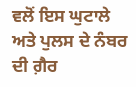ਵਲੋਂ ਇਸ ਘੁਟਾਲੇ ਅਤੇ ਪੁਲਸ ਦੇ ਨੰਬਰ ਦੀ ਗ਼ੈਰ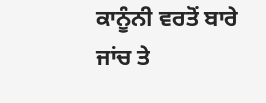ਕਾਨੂੰਨੀ ਵਰਤੋਂ ਬਾਰੇ ਜਾਂਚ ਤੇ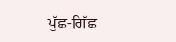ਪੁੱਛ-ਗਿੱਛ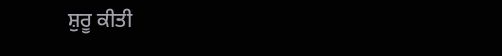ਸ਼ੁਰੂ ਕੀਤੀ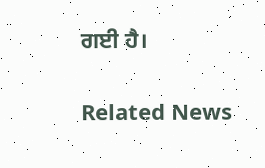ਗਈ ਹੈ।


Related News